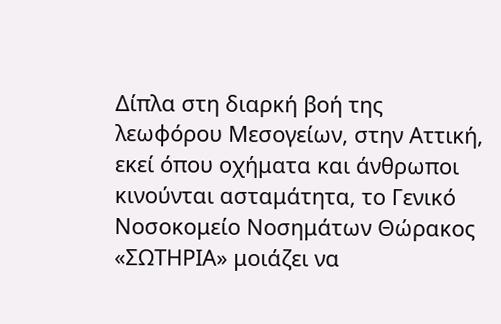Δίπλα στη διαρκή βοή της λεωφόρου Μεσογείων, στην Αττική, εκεί όπου οχήματα και άνθρωποι κινούνται ασταμάτητα, το Γενικό Νοσοκομείο Νοσημάτων Θώρακος «ΣΩΤΗΡΙΑ» μοιάζει να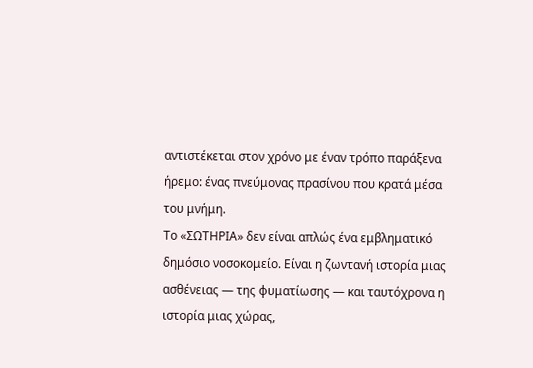αντιστέκεται στον χρόνο με έναν τρόπο παράξενα ήρεμο: ένας πνεύμονας πρασίνου που κρατά μέσα του μνήμη.
Το «ΣΩΤΗΡΙΑ» δεν είναι απλώς ένα εμβληματικό δημόσιο νοσοκομείο. Είναι η ζωντανή ιστορία μιας ασθένειας — της φυματίωσης — και ταυτόχρονα η ιστορία μιας χώρας,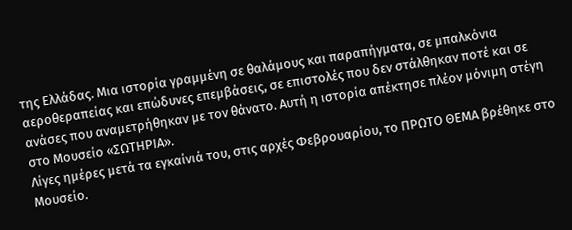της Ελλάδας. Μια ιστορία γραμμένη σε θαλάμους και παραπήγματα, σε μπαλκόνια αεροθεραπείας και επώδυνες επεμβάσεις, σε επιστολές που δεν στάλθηκαν ποτέ και σε ανάσες που αναμετρήθηκαν με τον θάνατο. Αυτή η ιστορία απέκτησε πλέον μόνιμη στέγη στο Μουσείο «ΣΩΤΗΡΙΑ».
Λίγες ημέρες μετά τα εγκαίνιά του, στις αρχές Φεβρουαρίου, το ΠΡΩΤΟ ΘΕΜΑ βρέθηκε στο Μουσείο.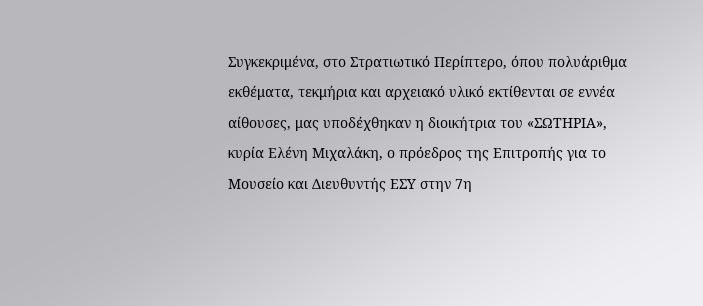Συγκεκριμένα, στο Στρατιωτικό Περίπτερο, όπου πολυάριθμα εκθέματα, τεκμήρια και αρχειακό υλικό εκτίθενται σε εννέα αίθουσες, μας υποδέχθηκαν η διοικήτρια του «ΣΩΤΗΡΙΑ», κυρία Ελένη Μιχαλάκη, ο πρόεδρος της Επιτροπής για το Μουσείο και Διευθυντής ΕΣΥ στην 7η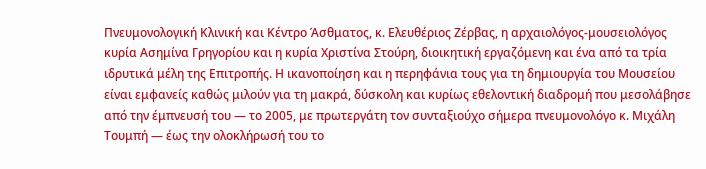Πνευμονολογική Κλινική και Κέντρο Άσθματος, κ. Ελευθέριος Ζέρβας, η αρχαιολόγος-μουσειολόγος κυρία Ασημίνα Γρηγορίου και η κυρία Χριστίνα Στούρη, διοικητική εργαζόμενη και ένα από τα τρία ιδρυτικά μέλη της Επιτροπής. Η ικανοποίηση και η περηφάνια τους για τη δημιουργία του Μουσείου είναι εμφανείς καθώς μιλούν για τη μακρά, δύσκολη και κυρίως εθελοντική διαδρομή που μεσολάβησε από την έμπνευσή του — το 2005, με πρωτεργάτη τον συνταξιούχο σήμερα πνευμονολόγο κ. Μιχάλη Τουμπή — έως την ολοκλήρωσή του το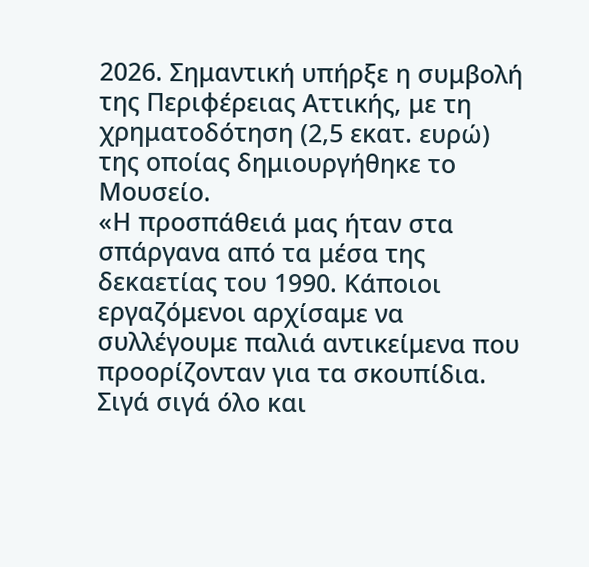2026. Σημαντική υπήρξε η συμβολή της Περιφέρειας Αττικής, με τη χρηματοδότηση (2,5 εκατ. ευρώ) της οποίας δημιουργήθηκε το Μουσείο.
«Η προσπάθειά μας ήταν στα σπάργανα από τα μέσα της δεκαετίας του 1990. Κάποιοι εργαζόμενοι αρχίσαμε να συλλέγουμε παλιά αντικείμενα που προορίζονταν για τα σκουπίδια. Σιγά σιγά όλο και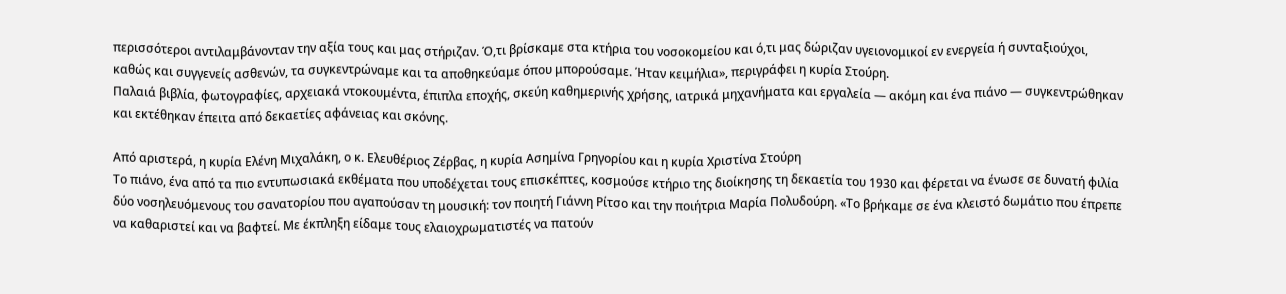περισσότεροι αντιλαμβάνονταν την αξία τους και μας στήριζαν. Ό,τι βρίσκαμε στα κτήρια του νοσοκομείου και ό,τι μας δώριζαν υγειονομικοί εν ενεργεία ή συνταξιούχοι, καθώς και συγγενείς ασθενών, τα συγκεντρώναμε και τα αποθηκεύαμε όπου μπορούσαμε. Ήταν κειμήλια», περιγράφει η κυρία Στούρη.
Παλαιά βιβλία, φωτογραφίες, αρχειακά ντοκουμέντα, έπιπλα εποχής, σκεύη καθημερινής χρήσης, ιατρικά μηχανήματα και εργαλεία — ακόμη και ένα πιάνο — συγκεντρώθηκαν και εκτέθηκαν έπειτα από δεκαετίες αφάνειας και σκόνης.

Από αριστερά, η κυρία Ελένη Μιχαλάκη, ο κ. Ελευθέριος Ζέρβας, η κυρία Ασημίνα Γρηγορίου και η κυρία Χριστίνα Στούρη
Το πιάνο, ένα από τα πιο εντυπωσιακά εκθέματα που υποδέχεται τους επισκέπτες, κοσμούσε κτήριο της διοίκησης τη δεκαετία του 1930 και φέρεται να ένωσε σε δυνατή φιλία δύο νοσηλευόμενους του σανατορίου που αγαπούσαν τη μουσική: τον ποιητή Γιάννη Ρίτσο και την ποιήτρια Μαρία Πολυδούρη. «Το βρήκαμε σε ένα κλειστό δωμάτιο που έπρεπε να καθαριστεί και να βαφτεί. Με έκπληξη είδαμε τους ελαιοχρωματιστές να πατούν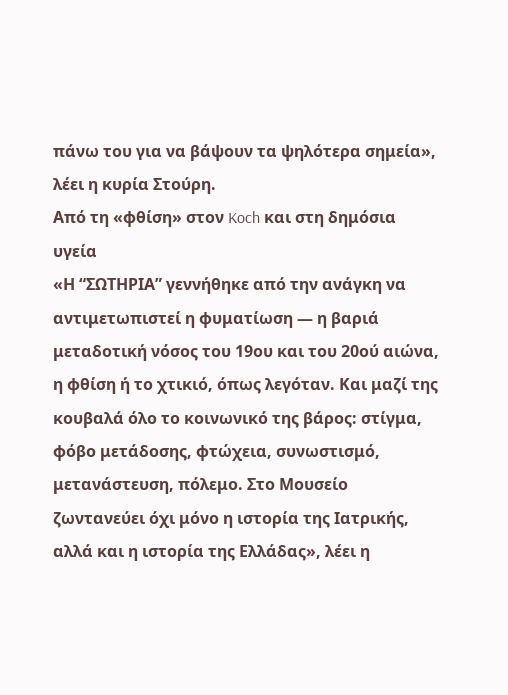πάνω του για να βάψουν τα ψηλότερα σημεία», λέει η κυρία Στούρη.
Από τη «φθίση» στον Koch και στη δημόσια υγεία
«Η “ΣΩΤΗΡΙΑ” γεννήθηκε από την ανάγκη να αντιμετωπιστεί η φυματίωση — η βαριά μεταδοτική νόσος του 19ου και του 20ού αιώνα, η φθίση ή το χτικιό, όπως λεγόταν. Και μαζί της κουβαλά όλο το κοινωνικό της βάρος: στίγμα, φόβο μετάδοσης, φτώχεια, συνωστισμό, μετανάστευση, πόλεμο. Στο Μουσείο ζωντανεύει όχι μόνο η ιστορία της Ιατρικής, αλλά και η ιστορία της Ελλάδας», λέει η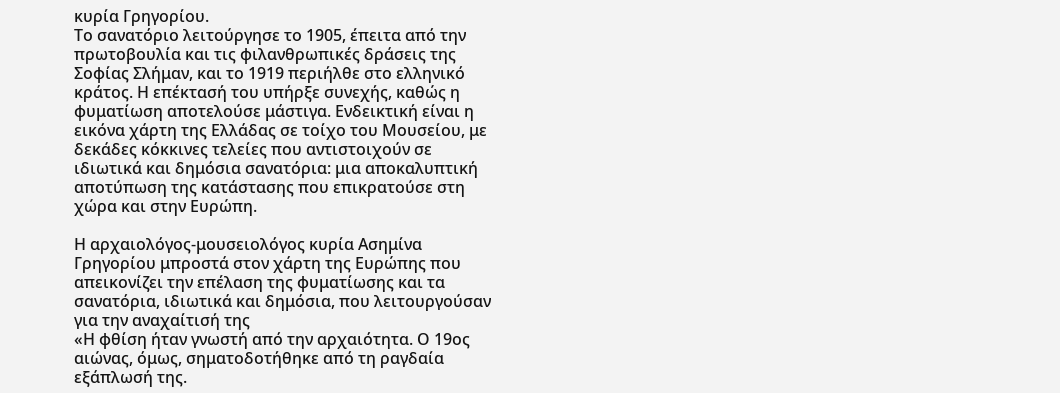κυρία Γρηγορίου.
Το σανατόριο λειτούργησε το 1905, έπειτα από την πρωτοβουλία και τις φιλανθρωπικές δράσεις της Σοφίας Σλήμαν, και το 1919 περιήλθε στο ελληνικό κράτος. Η επέκτασή του υπήρξε συνεχής, καθώς η φυματίωση αποτελούσε μάστιγα. Ενδεικτική είναι η εικόνα χάρτη της Ελλάδας σε τοίχο του Μουσείου, με δεκάδες κόκκινες τελείες που αντιστοιχούν σε ιδιωτικά και δημόσια σανατόρια: μια αποκαλυπτική αποτύπωση της κατάστασης που επικρατούσε στη χώρα και στην Ευρώπη.

Η αρχαιολόγος-μουσειολόγος κυρία Ασημίνα Γρηγορίου μπροστά στον χάρτη της Ευρώπης που απεικονίζει την επέλαση της φυματίωσης και τα σανατόρια, ιδιωτικά και δημόσια, που λειτουργούσαν για την αναχαίτισή της
«Η φθίση ήταν γνωστή από την αρχαιότητα. Ο 19ος αιώνας, όμως, σηματοδοτήθηκε από τη ραγδαία εξάπλωσή της.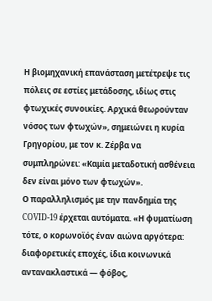Η βιομηχανική επανάσταση μετέτρεψε τις πόλεις σε εστίες μετάδοσης, ιδίως στις φτωχικές συνοικίες. Αρχικά θεωρούνταν νόσος των φτωχών», σημειώνει η κυρία Γρηγορίου, με τον κ. Ζέρβα να συμπληρώνει: «Καμία μεταδοτική ασθένεια δεν είναι μόνο των φτωχών».
Ο παραλληλισμός με την πανδημία της COVID-19 έρχεται αυτόματα. «Η φυματίωση τότε, ο κορωνοϊός έναν αιώνα αργότερα: διαφορετικές εποχές, ίδια κοινωνικά αντανακλαστικά — φόβος,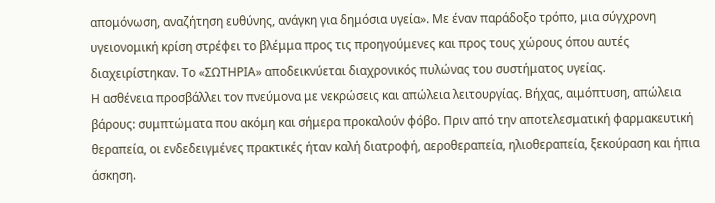απομόνωση, αναζήτηση ευθύνης, ανάγκη για δημόσια υγεία». Με έναν παράδοξο τρόπο, μια σύγχρονη υγειονομική κρίση στρέφει το βλέμμα προς τις προηγούμενες και προς τους χώρους όπου αυτές διαχειρίστηκαν. Το «ΣΩΤΗΡΙΑ» αποδεικνύεται διαχρονικός πυλώνας του συστήματος υγείας.
Η ασθένεια προσβάλλει τον πνεύμονα με νεκρώσεις και απώλεια λειτουργίας. Βήχας, αιμόπτυση, απώλεια βάρους: συμπτώματα που ακόμη και σήμερα προκαλούν φόβο. Πριν από την αποτελεσματική φαρμακευτική θεραπεία, οι ενδεδειγμένες πρακτικές ήταν καλή διατροφή, αεροθεραπεία, ηλιοθεραπεία, ξεκούραση και ήπια άσκηση.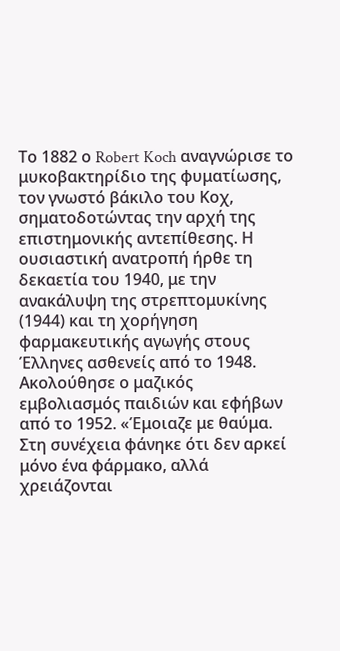Το 1882 ο Robert Koch αναγνώρισε το μυκοβακτηρίδιο της φυματίωσης, τον γνωστό βάκιλο του Κοχ, σηματοδοτώντας την αρχή της επιστημονικής αντεπίθεσης. Η ουσιαστική ανατροπή ήρθε τη δεκαετία του 1940, με την ανακάλυψη της στρεπτομυκίνης (1944) και τη χορήγηση φαρμακευτικής αγωγής στους Έλληνες ασθενείς από το 1948. Ακολούθησε ο μαζικός εμβολιασμός παιδιών και εφήβων από το 1952. «Έμοιαζε με θαύμα. Στη συνέχεια φάνηκε ότι δεν αρκεί μόνο ένα φάρμακο, αλλά χρειάζονται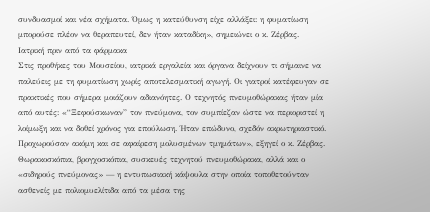συνδυασμοί και νέα σχήματα. Όμως η κατεύθυνση είχε αλλάξει: η φυματίωση μπορούσε πλέον να θεραπευτεί, δεν ήταν καταδίκη», σημειώνει ο κ. Ζέρβας.
Ιατρική πριν από τα φάρμακα
Στις προθήκες του Μουσείου, ιατρικά εργαλεία και όργανα δείχνουν τι σήμαινε να παλεύεις με τη φυματίωση χωρίς αποτελεσματική αγωγή. Οι γιατροί κατέφευγαν σε πρακτικές που σήμερα μοιάζουν αδιανόητες. Ο τεχνητός πνευμοθώρακας ήταν μία από αυτές: «“Ξεφούσκωναν” τον πνεύμονα, τον συμπίεζαν ώστε να περιοριστεί η λοίμωξη και να δοθεί χρόνος για επούλωση. Ήταν επώδυνο, σχεδόν ακρωτηριαστικό. Προχωρούσαν ακόμη και σε αφαίρεση μολυσμένων τμημάτων», εξηγεί ο κ. Ζέρβας.
Θωρακοσκόπια, βρογχοσκόπια, συσκευές τεχνητού πνευμοθώρακα, αλλά και ο «σιδηρούς πνεύμονας» — η εντυπωσιακή κάψουλα στην οποία τοποθετούνταν ασθενείς με πολιομυελίτιδα από τα μέσα της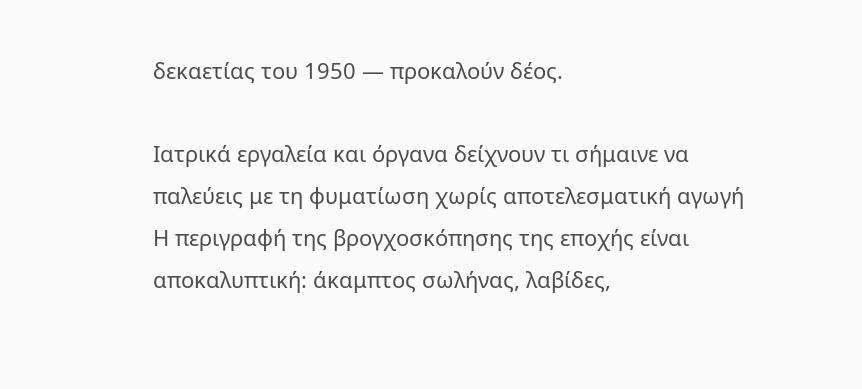δεκαετίας του 1950 — προκαλούν δέος.

Ιατρικά εργαλεία και όργανα δείχνουν τι σήμαινε να παλεύεις με τη φυματίωση χωρίς αποτελεσματική αγωγή
Η περιγραφή της βρογχοσκόπησης της εποχής είναι αποκαλυπτική: άκαμπτος σωλήνας, λαβίδες,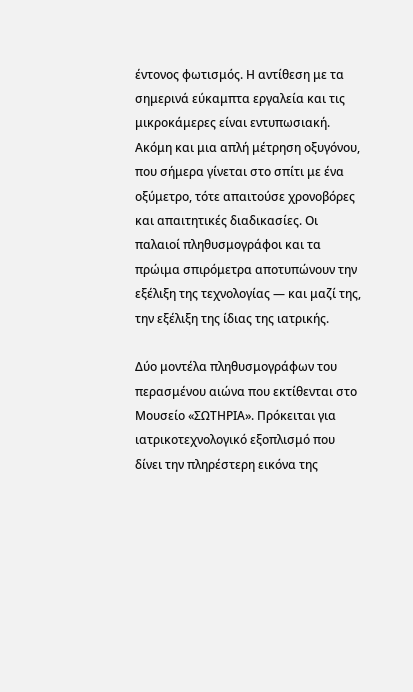έντονος φωτισμός. Η αντίθεση με τα σημερινά εύκαμπτα εργαλεία και τις μικροκάμερες είναι εντυπωσιακή.
Ακόμη και μια απλή μέτρηση οξυγόνου, που σήμερα γίνεται στο σπίτι με ένα οξύμετρο, τότε απαιτούσε χρονοβόρες και απαιτητικές διαδικασίες. Οι παλαιοί πληθυσμογράφοι και τα πρώιμα σπιρόμετρα αποτυπώνουν την εξέλιξη της τεχνολογίας — και μαζί της, την εξέλιξη της ίδιας της ιατρικής.

Δύο μοντέλα πληθυσμογράφων του περασμένου αιώνα που εκτίθενται στο Μουσείο «ΣΩΤΗΡΙΑ». Πρόκειται για ιατρικοτεχνολογικό εξοπλισμό που δίνει την πληρέστερη εικόνα της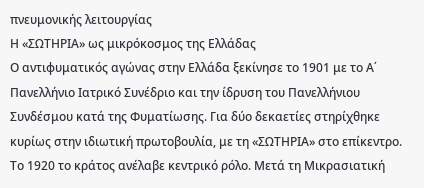πνευμονικής λειτουργίας
Η «ΣΩΤΗΡΙΑ» ως μικρόκοσμος της Ελλάδας
Ο αντιφυματικός αγώνας στην Ελλάδα ξεκίνησε το 1901 με το Α΄ Πανελλήνιο Ιατρικό Συνέδριο και την ίδρυση του Πανελλήνιου Συνδέσμου κατά της Φυματίωσης. Για δύο δεκαετίες στηρίχθηκε κυρίως στην ιδιωτική πρωτοβουλία, με τη «ΣΩΤΗΡΙΑ» στο επίκεντρο. Το 1920 το κράτος ανέλαβε κεντρικό ρόλο. Μετά τη Μικρασιατική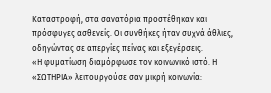Καταστροφή, στα σανατόρια προστέθηκαν και πρόσφυγες ασθενείς. Οι συνθήκες ήταν συχνά άθλιες, οδηγώντας σε απεργίες πείνας και εξεγέρσεις.
«Η φυματίωση διαμόρφωσε τον κοινωνικό ιστό. Η «ΣΩΤΗΡΙΑ» λειτουργούσε σαν μικρή κοινωνία: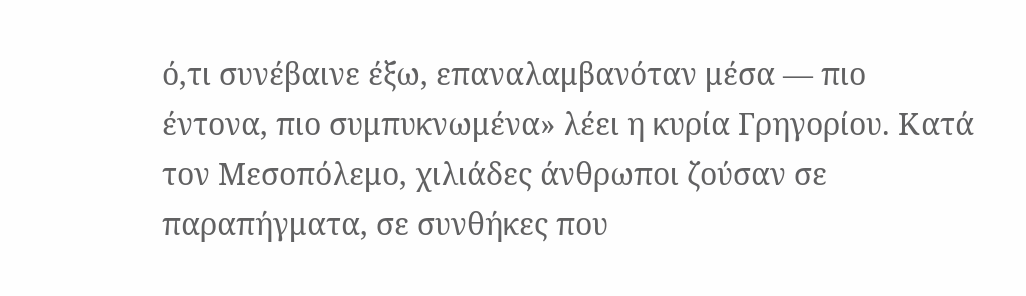ό,τι συνέβαινε έξω, επαναλαμβανόταν μέσα — πιο έντονα, πιο συμπυκνωμένα» λέει η κυρία Γρηγορίου. Κατά τον Μεσοπόλεμο, χιλιάδες άνθρωποι ζούσαν σε παραπήγματα, σε συνθήκες που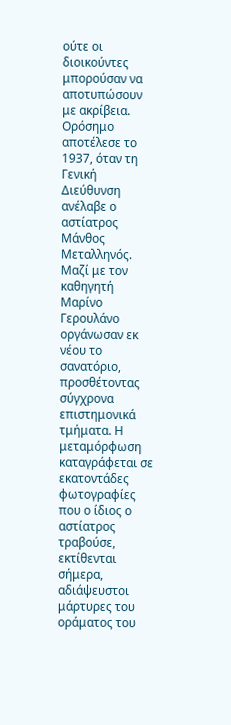ούτε οι διοικούντες μπορούσαν να αποτυπώσουν με ακρίβεια.
Ορόσημο αποτέλεσε το 1937, όταν τη Γενική Διεύθυνση ανέλαβε ο αστίατρος Μάνθος Μεταλληνός. Μαζί με τον καθηγητή Μαρίνο Γερουλάνο οργάνωσαν εκ νέου το σανατόριο, προσθέτοντας σύγχρονα επιστημονικά τμήματα. Η μεταμόρφωση καταγράφεται σε εκατοντάδες φωτογραφίες που ο ίδιος ο αστίατρος τραβούσε, εκτίθενται σήμερα, αδιάψευστοι μάρτυρες του οράματος του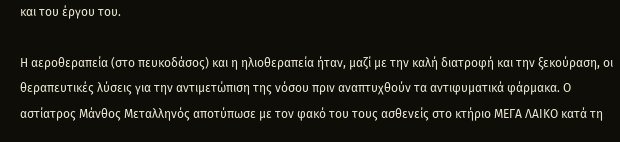και του έργου του.

Η αεροθεραπεία (στο πευκοδάσος) και η ηλιοθεραπεία ήταν, μαζί με την καλή διατροφή και την ξεκούραση, οι θεραπευτικές λύσεις για την αντιμετώπιση της νόσου πριν αναπτυχθούν τα αντιφυματικά φάρμακα. Ο αστίατρος Μάνθος Μεταλληνός αποτύπωσε με τον φακό του τους ασθενείς στο κτήριο ΜΕΓΑ ΛΑΙΚΟ κατά τη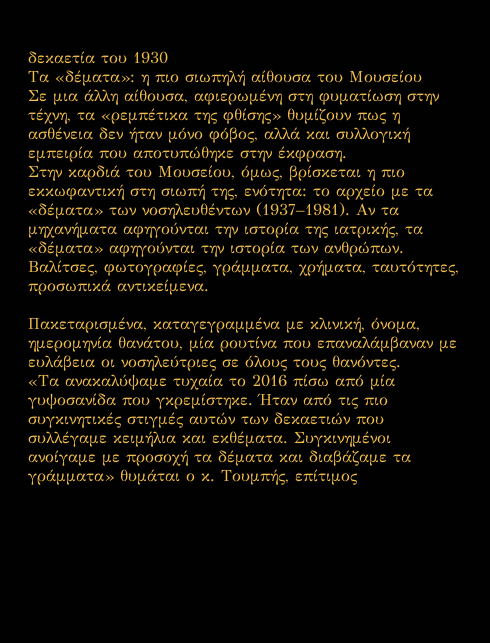δεκαετία του 1930
Τα «δέματα»: η πιο σιωπηλή αίθουσα του Μουσείου
Σε μια άλλη αίθουσα, αφιερωμένη στη φυματίωση στην τέχνη, τα «ρεμπέτικα της φθίσης» θυμίζουν πως η ασθένεια δεν ήταν μόνο φόβος, αλλά και συλλογική εμπειρία που αποτυπώθηκε στην έκφραση.
Στην καρδιά του Μουσείου, όμως, βρίσκεται η πιο εκκωφαντική στη σιωπή της, ενότητα: το αρχείο με τα «δέματα» των νοσηλευθέντων (1937–1981). Αν τα μηχανήματα αφηγούνται την ιστορία της ιατρικής, τα «δέματα» αφηγούνται την ιστορία των ανθρώπων.
Βαλίτσες, φωτογραφίες, γράμματα, χρήματα, ταυτότητες, προσωπικά αντικείμενα.

Πακεταρισμένα, καταγεγραμμένα με κλινική, όνομα, ημερομηνία θανάτου, μία ρουτίνα που επαναλάμβαναν με ευλάβεια οι νοσηλεύτριες σε όλους τους θανόντες.
«Τα ανακαλύψαμε τυχαία το 2016 πίσω από μία γυψοσανίδα που γκρεμίστηκε. Ήταν από τις πιο συγκινητικές στιγμές αυτών των δεκαετιών που συλλέγαμε κειμήλια και εκθέματα. Συγκινημένοι ανοίγαμε με προσοχή τα δέματα και διαβάζαμε τα γράμματα» θυμάται ο κ. Τουμπής, επίτιμος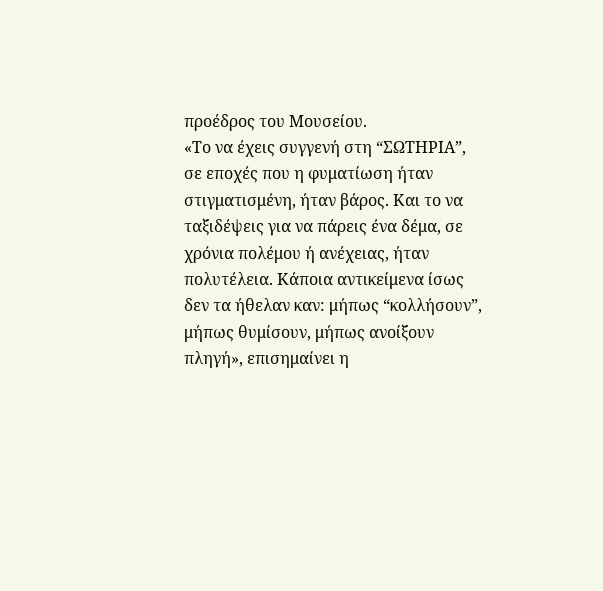προέδρος του Μουσείου.
«Το να έχεις συγγενή στη “ΣΩΤΗΡΙΑ”, σε εποχές που η φυματίωση ήταν στιγματισμένη, ήταν βάρος. Και το να ταξιδέψεις για να πάρεις ένα δέμα, σε χρόνια πολέμου ή ανέχειας, ήταν πολυτέλεια. Κάποια αντικείμενα ίσως δεν τα ήθελαν καν: μήπως “κολλήσουν”, μήπως θυμίσουν, μήπως ανοίξουν πληγή», επισημαίνει η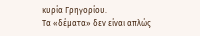κυρία Γρηγορίου.
Τα «δέματα» δεν είναι απλώς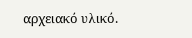αρχειακό υλικό.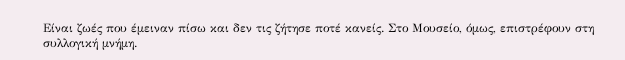Είναι ζωές που έμειναν πίσω και δεν τις ζήτησε ποτέ κανείς. Στο Μουσείο, όμως, επιστρέφουν στη συλλογική μνήμη.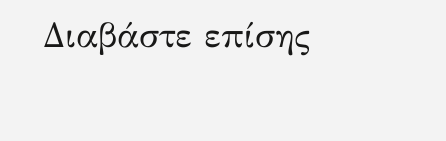Διαβάστε επίσης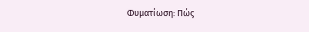Φυματίωση: Πώς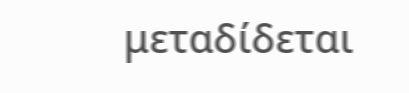μεταδίδεται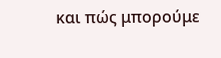και πώς μπορούμε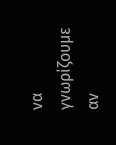να γνωρίζουμε αν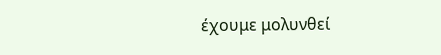έχουμε μολυνθεί